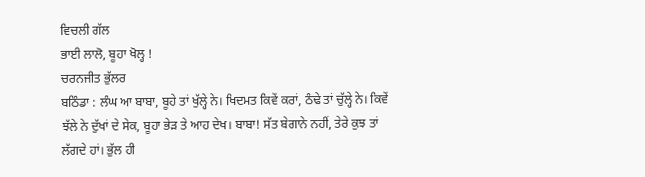ਵਿਚਲੀ ਗੱਲ
ਭਾਈ ਲਾਲੋ, ਬੂਹਾ ਖੋਲ੍ਹ !
ਚਰਨਜੀਤ ਭੁੱਲਰ
ਬਠਿੰਡਾ : ਲੰਘ ਆ ਬਾਬਾ, ਬੂਹੇ ਤਾਂ ਖੁੱਲ੍ਹੇ ਨੇ। ਖਿਦਮਤ ਕਿਵੇਂ ਕਰਾਂ, ਠੰਢੇ ਤਾਂ ਚੁੱਲ੍ਹੇ ਨੇ। ਕਿਵੇਂ ਝੱਲੇ ਨੇ ਦੁੱਖਾਂ ਦੇ ਸੇਕ, ਬੂਹਾ ਭੇੜ ਤੇ ਆਹ ਦੇਖ। ਬਾਬਾ! ਸੱਤ ਬੇਗਾਨੇ ਨਹੀਂ, ਤੇਰੇ ਕੁਝ ਤਾਂ ਲੱਗਦੇ ਹਾਂ। ਭੁੱਲ ਹੀ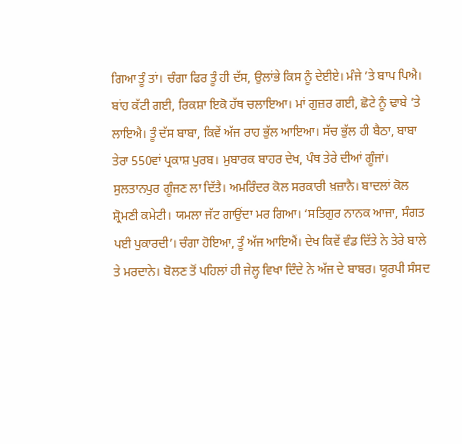ਗਿਆ ਤੂੰ ਤਾਂ। ਚੰਗਾ ਫਿਰ ਤੂੰ ਹੀ ਦੱਸ, ਉਲਾਂਭੇ ਕਿਸ ਨੂੰ ਦੇਈਏ। ਮੰਜੇ ’ਤੇ ਬਾਪ ਪਿਐ। ਬਾਂਹ ਕੱਟੀ ਗਈ, ਰਿਕਸ਼ਾ ਇਕੋ ਹੱਥ ਚਲਾਇਆ। ਮਾਂ ਗੁਜ਼ਰ ਗਈ, ਛੋਟੇ ਨੂੰ ਢਾਬੇ ’ਤੇ ਲਾਇਐ। ਤੂੰ ਦੱਸ ਬਾਬਾ, ਕਿਵੇਂ ਅੱਜ ਰਾਹ ਭੁੱਲ ਆਇਆ। ਸੱਚ ਭੁੱਲ ਹੀ ਬੈਠਾ, ਬਾਬਾ ਤੇਰਾ 550ਵਾਂ ਪ੍ਰਕਾਸ਼ ਪੁਰਬ। ਮੁਬਾਰਕ ਬਾਹਰ ਦੇਖ, ਪੰਥ ਤੇਰੇ ਦੀਆਂ ਗੂੰਜਾਂ। ਸੁਲਤਾਨਪੁਰ ਗੂੰਜਣ ਲਾ ਦਿੱਤੈ। ਅਮਰਿੰਦਰ ਕੋਲ ਸਰਕਾਰੀ ਖ਼ਜ਼ਾਨੈ। ਬਾਦਲਾਂ ਕੋਲ ਸ਼੍ਰੋਮਣੀ ਕਮੇਟੀ। ਯਮਲਾ ਜੱਟ ਗਾਉਂਦਾ ਮਰ ਗਿਆ। ‘ਸਤਿਗੁਰ ਨਾਨਕ ਆਜਾ, ਸੰਗਤ ਪਈ ਪੁਕਾਰਦੀ’। ਚੰਗਾ ਹੋਇਆ, ਤੂੰ ਅੱਜ ਆਇਐਂ। ਦੇਖ ਕਿਵੇਂ ਵੰਡ ਦਿੱਤੇ ਨੇ ਤੇਰੇ ਬਾਲੇ ਤੇ ਮਰਦਾਨੇ। ਬੋਲਣ ਤੋਂ ਪਹਿਲਾਂ ਹੀ ਜੇਲ੍ਹ ਵਿਖਾ ਦਿੰਦੇ ਨੇ ਅੱਜ ਦੇ ਬਾਬਰ। ਯੂਰਪੀ ਸੰਸਦ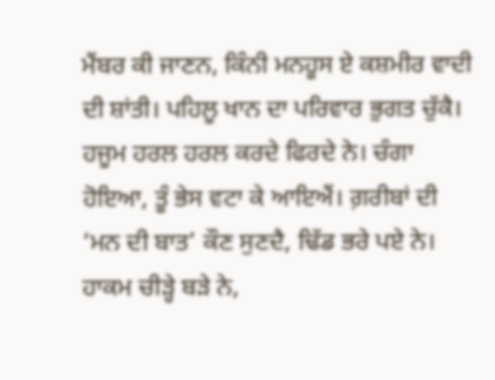ਮੈਂਬਰ ਕੀ ਜਾਣਨ, ਕਿੰਨੀ ਮਨਹੂਸ ਏ ਕਸ਼ਮੀਰ ਵਾਦੀ ਦੀ ਸ਼ਾਂਤੀ। ਪਹਿਲੂ ਖਾਨ ਦਾ ਪਰਿਵਾਰ ਭੁਗਤ ਚੁੱਕੈ। ਹਜੂਮ ਹਰਲ ਹਰਲ ਕਰਦੇ ਫਿਰਦੇ ਨੇ। ਚੰਗਾ ਹੋਇਆ, ਤੂੰ ਭੇਸ ਵਟਾ ਕੇ ਆਇਐਂ। ਗ਼ਰੀਬਾਂ ਦੀ ‘ਮਨ ਦੀ ਬਾਤ’ ਕੌਣ ਸੁਣਦੈ, ਢਿੱਡ ਭਰੇ ਪਏ ਨੇ। ਹਾਕਮ ਚੀੜ੍ਹੇ ਬੜੇ ਨੇ,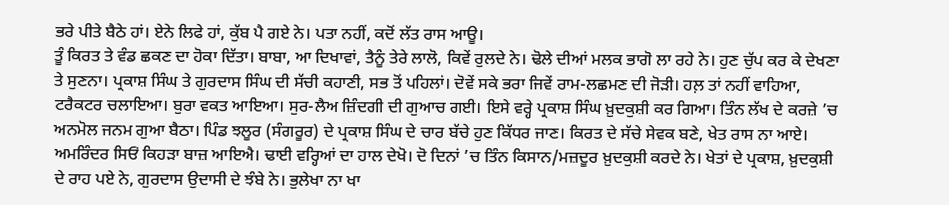ਭਰੇ ਪੀਤੇ ਬੈਠੇ ਹਾਂ। ਏਨੇ ਲਿਫੇ ਹਾਂ, ਕੁੱਬ ਪੈ ਗਏ ਨੇ। ਪਤਾ ਨਹੀਂ, ਕਦੋਂ ਲੱਤ ਰਾਸ ਆਊ।
ਤੂੰ ਕਿਰਤ ਤੇ ਵੰਡ ਛਕਣ ਦਾ ਹੋਕਾ ਦਿੱਤਾ। ਬਾਬਾ, ਆ ਦਿਖਾਵਾਂ, ਤੈਨੂੰ ਤੇਰੇ ਲਾਲੋ, ਕਿਵੇਂ ਰੁਲਦੇ ਨੇ। ਢੋਲੇ ਦੀਆਂ ਮਲਕ ਭਾਗੋ ਲਾ ਰਹੇ ਨੇ। ਹੁਣ ਚੁੱਪ ਕਰ ਕੇ ਦੇਖਣਾ ਤੇ ਸੁਣਨਾ। ਪ੍ਰਕਾਸ਼ ਸਿੰਘ ਤੇ ਗੁਰਦਾਸ ਸਿੰਘ ਦੀ ਸੱਚੀ ਕਹਾਣੀ, ਸਭ ਤੋਂ ਪਹਿਲਾਂ। ਦੋਵੇਂ ਸਕੇ ਭਰਾ ਜਿਵੇਂ ਰਾਮ-ਲਛਮਣ ਦੀ ਜੋੜੀ। ਹਲ਼ ਤਾਂ ਨਹੀਂ ਵਾਹਿਆ, ਟਰੈਕਟਰ ਚਲਾਇਆ। ਬੁਰਾ ਵਕਤ ਆਇਆ। ਸੁਰ-ਲੈਅ ਜ਼ਿੰਦਗੀ ਦੀ ਗੁਆਚ ਗਈ। ਇਸੇ ਵਰ੍ਹੇ ਪ੍ਰਕਾਸ਼ ਸਿੰਘ ਖ਼ੁਦਕੁਸ਼ੀ ਕਰ ਗਿਆ। ਤਿੰਨ ਲੱਖ ਦੇ ਕਰਜ਼ੇ ’ਚ ਅਨਮੋਲ ਜਨਮ ਗੁਆ ਬੈਠਾ। ਪਿੰਡ ਝਲੂਰ (ਸੰਗਰੂਰ) ਦੇ ਪ੍ਰਕਾਸ਼ ਸਿੰਘ ਦੇ ਚਾਰ ਬੱਚੇ ਹੁਣ ਕਿੱਧਰ ਜਾਣ। ਕਿਰਤ ਦੇ ਸੱਚੇ ਸੇਵਕ ਬਣੇ, ਖੇਤ ਰਾਸ ਨਾ ਆਏ। ਅਮਰਿੰਦਰ ਸਿਓਂ ਕਿਹੜਾ ਬਾਜ਼ ਆਇਐ। ਢਾਈ ਵਰ੍ਹਿਆਂ ਦਾ ਹਾਲ ਦੇਖੋ। ਦੋ ਦਿਨਾਂ ’ਚ ਤਿੰਨ ਕਿਸਾਨ/ਮਜ਼ਦੂਰ ਖ਼ੁਦਕੁਸ਼ੀ ਕਰਦੇ ਨੇ। ਖੇਤਾਂ ਦੇ ਪ੍ਰਕਾਸ਼, ਖ਼ੁਦਕੁਸ਼ੀ ਦੇ ਰਾਹ ਪਏ ਨੇ, ਗੁਰਦਾਸ ਉਦਾਸੀ ਦੇ ਝੰਬੇ ਨੇ। ਭੁਲੇਖਾ ਨਾ ਖਾ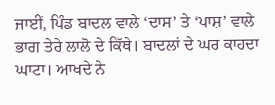ਜਾਈਂ, ਪਿੰਡ ਬਾਦਲ ਵਾਲੇ ‘ਦਾਸ’ ਤੇ ‘ਪਾਸ਼’ ਵਾਲੇ ਭਾਗ ਤੇਰੇ ਲਾਲੋ ਦੇ ਕਿੱਥੇ। ਬਾਦਲਾਂ ਦੇ ਘਰ ਕਾਹਦਾ ਘਾਟਾ। ਆਖਦੇ ਨੇ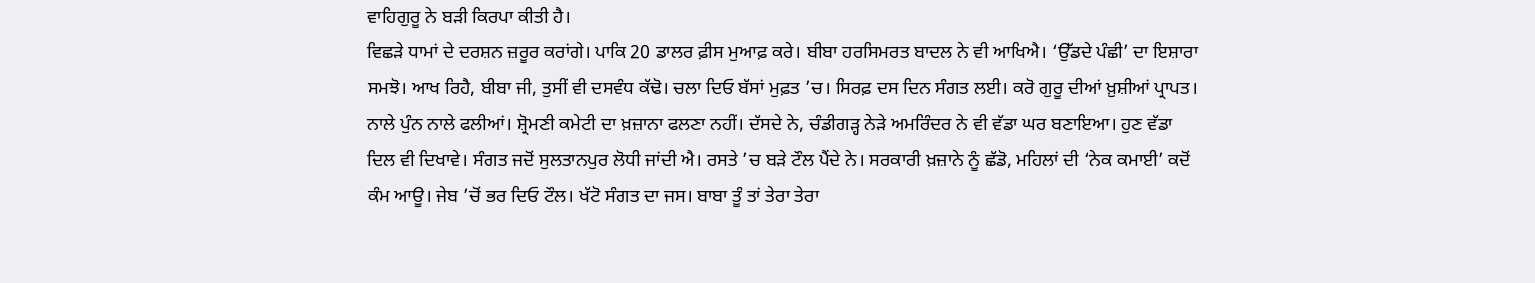ਵਾਹਿਗੁਰੂ ਨੇ ਬੜੀ ਕਿਰਪਾ ਕੀਤੀ ਹੈ।
ਵਿਛੜੇ ਧਾਮਾਂ ਦੇ ਦਰਸ਼ਨ ਜ਼ਰੂਰ ਕਰਾਂਗੇ। ਪਾਕਿ 20 ਡਾਲਰ ਫ਼ੀਸ ਮੁਆਫ਼ ਕਰੇ। ਬੀਬਾ ਹਰਸਿਮਰਤ ਬਾਦਲ ਨੇ ਵੀ ਆਖਿਐ। ‘ਉੱਡਦੇ ਪੰਛੀ’ ਦਾ ਇਸ਼ਾਰਾ ਸਮਝੋ। ਆਖ ਰਿਹੈ, ਬੀਬਾ ਜੀ, ਤੁਸੀਂ ਵੀ ਦਸਵੰਧ ਕੱਢੋ। ਚਲਾ ਦਿਓ ਬੱਸਾਂ ਮੁਫ਼ਤ ’ਚ। ਸਿਰਫ਼ ਦਸ ਦਿਨ ਸੰਗਤ ਲਈ। ਕਰੋ ਗੁਰੂ ਦੀਆਂ ਖ਼ੁਸ਼ੀਆਂ ਪ੍ਰਾਪਤ। ਨਾਲੇ ਪੁੰਨ ਨਾਲੇ ਫਲੀਆਂ। ਸ਼੍ਰੋਮਣੀ ਕਮੇਟੀ ਦਾ ਖ਼ਜ਼ਾਨਾ ਫਲਣਾ ਨਹੀਂ। ਦੱਸਦੇ ਨੇ, ਚੰਡੀਗੜ੍ਹ ਨੇੜੇ ਅਮਰਿੰਦਰ ਨੇ ਵੀ ਵੱਡਾ ਘਰ ਬਣਾਇਆ। ਹੁਣ ਵੱਡਾ ਦਿਲ ਵੀ ਦਿਖਾਵੇ। ਸੰਗਤ ਜਦੋਂ ਸੁਲਤਾਨਪੁਰ ਲੋਧੀ ਜਾਂਦੀ ਐ। ਰਸਤੇ ’ਚ ਬੜੇ ਟੌਲ ਪੈਂਦੇ ਨੇ। ਸਰਕਾਰੀ ਖ਼ਜ਼ਾਨੇ ਨੂੰ ਛੱਡੋ, ਮਹਿਲਾਂ ਦੀ ‘ਨੇਕ ਕਮਾਈ’ ਕਦੋਂ ਕੰਮ ਆਊ। ਜੇਬ ’ਚੋਂ ਭਰ ਦਿਓ ਟੌਲ। ਖੱਟੋ ਸੰਗਤ ਦਾ ਜਸ। ਬਾਬਾ ਤੂੰ ਤਾਂ ਤੇਰਾ ਤੇਰਾ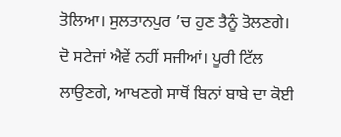ਤੋਲਿਆ। ਸੁਲਤਾਨਪੁਰ ’ਚ ਹੁਣ ਤੈਨੂੰ ਤੋਲਣਗੇ। ਦੋ ਸਟੇਜਾਂ ਐਵੇਂ ਨਹੀਂ ਸਜੀਆਂ। ਪੂਰੀ ਟਿੱਲ ਲਾਉਣਗੇ, ਆਖਣਗੇ ਸਾਥੋਂ ਬਿਨਾਂ ਬਾਬੇ ਦਾ ਕੋਈ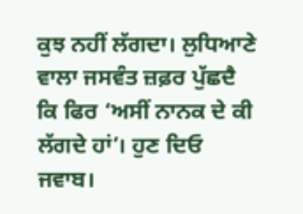ਕੁਝ ਨਹੀਂ ਲੱਗਦਾ। ਲੁਧਿਆਣੇ ਵਾਲਾ ਜਸਵੰਤ ਜ਼ਫ਼ਰ ਪੁੱਛਦੈ ਕਿ ਫਿਰ ‘ਅਸੀਂ ਨਾਨਕ ਦੇ ਕੀ ਲੱਗਦੇ ਹਾਂ’। ਹੁਣ ਦਿਓ ਜਵਾਬ।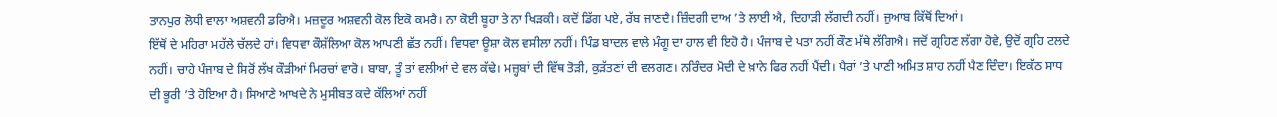ਤਾਨਪੁਰ ਲੋਧੀ ਵਾਲਾ ਅਸ਼ਵਨੀ ਡਰਿਐ। ਮਜ਼ਦੂਰ ਅਸ਼ਵਨੀ ਕੋਲ ਇਕੋ ਕਮਰੈ। ਨਾ ਕੋਈ ਬੂਹਾ ਤੇ ਨਾ ਖਿੜਕੀ। ਕਦੋਂ ਡਿੱਗ ਪਏ, ਰੱਬ ਜਾਣਦੈ। ਜ਼ਿੰਦਗੀ ਦਾਅ ’ਤੇ ਲਾਈ ਐ, ਦਿਹਾੜੀ ਲੱਗਦੀ ਨਹੀਂ। ਜੁਆਬ ਕਿੱਥੋਂ ਦਿਆਂ।
ਇੱਥੋਂ ਦੇ ਮਹਿਰਾ ਮਹੱਲੇ ਚੱਲਦੇ ਹਾਂ। ਵਿਧਵਾ ਕੌਸ਼ੱਲਿਆ ਕੋਲ ਆਪਣੀ ਛੱਤ ਨਹੀਂ। ਵਿਧਵਾ ਊਸ਼ਾ ਕੋਲ ਵਸੀਲਾ ਨਹੀਂ। ਪਿੰਡ ਬਾਦਲ ਵਾਲੇ ਮੰਗੂ ਦਾ ਹਾਲ ਵੀ ਇਹੋ ਹੈ। ਪੰਜਾਬ ਦੇ ਪਤਾ ਨਹੀਂ ਕੌਣ ਮੱਥੇ ਲੱਗਿਐ। ਜਦੋਂ ਗ੍ਰਹਿਣ ਲੱਗਾ ਹੋਵੇ, ਉਦੋਂ ਗ੍ਰਹਿ ਟਲਦੇ ਨਹੀਂ। ਚਾਹੇ ਪੰਜਾਬ ਦੇ ਸਿਰੋਂ ਲੱਖ ਕੌੜੀਆਂ ਮਿਰਚਾਂ ਵਾਰੋ। ਬਾਬਾ, ਤੂੰ ਤਾਂ ਵਲੀਆਂ ਦੇ ਵਲ ਕੱਢੇ। ਮਜ਼੍ਹਬਾਂ ਦੀ ਵਿੱਥ ਤੋੜੀ, ਕੁੜੱਤਣਾਂ ਦੀ ਵਲਗਣ। ਨਰਿੰਦਰ ਮੋਦੀ ਦੇ ਖ਼ਾਨੇ ਫਿਰ ਨਹੀਂ ਪੈਂਦੀ। ਪੈਰਾਂ ’ਤੇ ਪਾਣੀ ਅਮਿਤ ਸ਼ਾਹ ਨਹੀਂ ਪੈਣ ਦਿੰਦਾ। ਇਕੱਠ ਸਾਧ ਦੀ ਭੂਰੀ ’ਤੇ ਹੋਇਆ ਹੈ। ਸਿਆਣੇ ਆਖਦੇ ਨੇ ਮੁਸੀਬਤ ਕਦੇ ਕੱਲਿਆਂ ਨਹੀਂ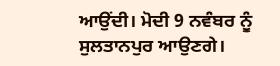ਆਉਂਦੀ। ਮੋਦੀ 9 ਨਵੰਬਰ ਨੂੰ ਸੁਲਤਾਨਪੁਰ ਆਉਣਗੇ।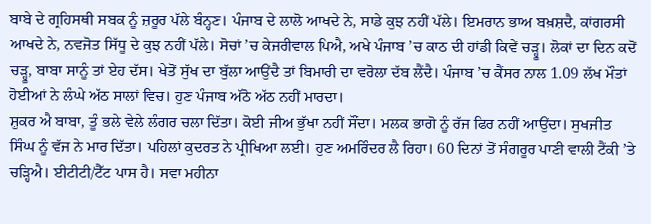ਬਾਬੇ ਦੇ ਗ੍ਰਹਿਸਥੀ ਸਬਕ ਨੂੰ ਜ਼ਰੂਰ ਪੱਲੇ ਬੰਨ੍ਹਣ। ਪੰਜਾਬ ਦੇ ਲਾਲੋ ਆਖਦੇ ਨੇ, ਸਾਡੇ ਕੁਝ ਨਹੀਂ ਪੱਲੇ। ਇਮਰਾਨ ਭਾਅ ਬਖ਼ਸ਼ਦੈ, ਕਾਂਗਰਸੀ ਆਖਦੇ ਨੇ, ਨਵਜੋਤ ਸਿੱਧੂ ਦੇ ਕੁਝ ਨਹੀਂ ਪੱਲੇ। ਸੋਚਾਂ ’ਚ ਕੇਜਰੀਵਾਲ ਪਿਐ, ਅਖੇ ਪੰਜਾਬ ’ਚ ਕਾਠ ਦੀ ਹਾਂਡੀ ਕਿਵੇਂ ਚੜ੍ਹੂ। ਲੋਕਾਂ ਦਾ ਦਿਨ ਕਦੋਂ ਚੜ੍ਹੂ, ਬਾਬਾ ਸਾਨੂੰ ਤਾਂ ਏਹ ਦੱਸ। ਖੇਤੋਂ ਸੁੱਖ ਦਾ ਬੁੱਲਾ ਆਉਂਦੈ ਤਾਂ ਬਿਮਾਰੀ ਦਾ ਵਰੋਲਾ ਦੱਬ ਲੈਂਦੈ। ਪੰਜਾਬ ’ਚ ਕੈਂਸਰ ਨਾਲ 1.09 ਲੱਖ ਮੌਤਾਂ ਹੋਈਆਂ ਨੇ ਲੰਘੇ ਅੱਠ ਸਾਲਾਂ ਵਿਚ। ਹੁਣ ਪੰਜਾਬ ਅੱਠੋ ਅੱਠ ਨਹੀਂ ਮਾਰਦਾ।
ਸ਼ੁਕਰ ਐ ਬਾਬਾ, ਤੂੰ ਭਲੇ ਵੇਲੇ ਲੰਗਰ ਚਲਾ ਦਿੱਤਾ। ਕੋਈ ਜੀਅ ਭੁੱਖਾ ਨਹੀਂ ਸੌਂਦਾ। ਮਲਕ ਭਾਗੋ ਨੂੰ ਰੱਜ ਫਿਰ ਨਹੀਂ ਆਉਂਦਾ। ਸੁਖਜੀਤ ਸਿੰਘ ਨੂੰ ਵੱਜ ਨੇ ਮਾਰ ਦਿੱਤਾ। ਪਹਿਲਾਂ ਕੁਦਰਤ ਨੇ ਪ੍ਰੀਖਿਆ ਲਈ। ਹੁਣ ਅਮਰਿੰਦਰ ਲੈ ਰਿਹਾ। 60 ਦਿਨਾਂ ਤੋਂ ਸੰਗਰੂਰ ਪਾਣੀ ਵਾਲੀ ਟੈਂਕੀ ’ਤੇ ਚੜ੍ਹਿਐ। ਈਟੀਟੀ/ਟੈੱਟ ਪਾਸ ਹੈ। ਸਵਾ ਮਹੀਨਾ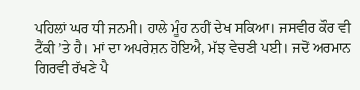ਪਹਿਲਾਂ ਘਰ ਧੀ ਜਨਮੀ। ਹਾਲੇ ਮੂੰਹ ਨਹੀਂ ਦੇਖ ਸਕਿਆ। ਜਸਵੀਰ ਕੌਰ ਵੀ ਟੈਂਕੀ ’ਤੇ ਹੈ। ਮਾਂ ਦਾ ਅਪਰੇਸ਼ਨ ਹੋਇਐ, ਮੱਝ ਵੇਚਣੀ ਪਈ। ਜਦੋਂ ਅਰਮਾਨ ਗਿਰਵੀ ਰੱਖਣੇ ਪੈ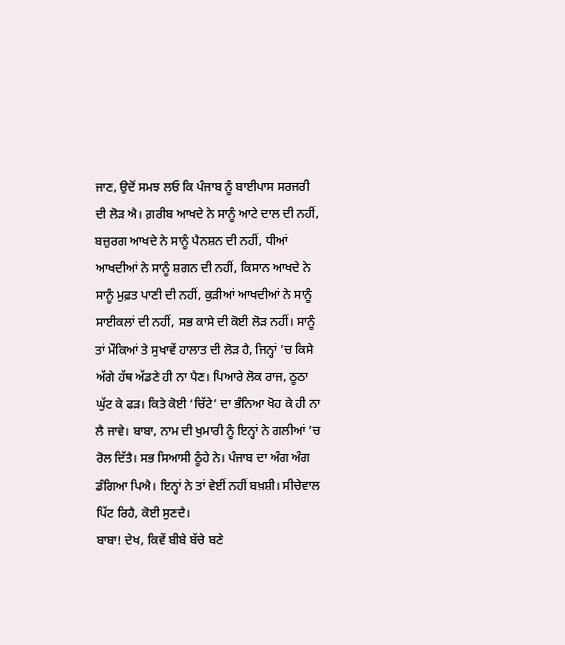ਜਾਣ, ਉਦੋਂ ਸਮਝ ਲਓ ਕਿ ਪੰਜਾਬ ਨੂੰ ਬਾਈਪਾਸ ਸਰਜਰੀ ਦੀ ਲੋੜ ਐ। ਗ਼ਰੀਬ ਆਖਦੇ ਨੇ ਸਾਨੂੰ ਆਟੇ ਦਾਲ ਦੀ ਨਹੀਂ, ਬਜ਼ੁਰਗ ਆਖਦੇ ਨੇ ਸਾਨੂੰ ਪੈਨਸ਼ਨ ਦੀ ਨਹੀਂ, ਧੀਆਂ ਆਖਦੀਆਂ ਨੇ ਸਾਨੂੰ ਸ਼ਗਨ ਦੀ ਨਹੀਂ, ਕਿਸਾਨ ਆਖਦੇ ਨੇ ਸਾਨੂੰ ਮੁਫ਼ਤ ਪਾਣੀ ਦੀ ਨਹੀਂ, ਕੁੜੀਆਂ ਆਖਦੀਆਂ ਨੇ ਸਾਨੂੰ ਸਾਈਕਲਾਂ ਦੀ ਨਹੀਂ, ਸਭ ਕਾਸੇ ਦੀ ਕੋਈ ਲੋੜ ਨਹੀਂ। ਸਾਨੂੰ ਤਾਂ ਮੌਕਿਆਂ ਤੇ ਸੁਖਾਵੇਂ ਹਾਲਾਤ ਦੀ ਲੋੜ ਹੈ, ਜਿਨ੍ਹਾਂ ’ਚ ਕਿਸੇ ਅੱਗੇ ਹੱਥ ਅੱਡਣੇ ਹੀ ਨਾ ਪੈਣ। ਪਿਆਰੇ ਲੋਕ ਰਾਜ, ਠੂਠਾ ਘੁੱਟ ਕੇ ਫੜ। ਕਿਤੇ ਕੋਈ ‘ਚਿੱਟੇ’ ਦਾ ਭੰਨਿਆ ਖੋਹ ਕੇ ਹੀ ਨਾ ਲੈ ਜਾਵੇ। ਬਾਬਾ, ਨਾਮ ਦੀ ਖੁਮਾਰੀ ਨੂੰ ਇਨ੍ਹਾਂ ਨੇ ਗਲੀਆਂ ’ਚ ਰੋਲ ਦਿੱਤੈ। ਸਭ ਸਿਆਸੀ ਠੂੰਹੇ ਨੇ। ਪੰਜਾਬ ਦਾ ਅੰਗ ਅੰਗ ਡੰਗਿਆ ਪਿਐ। ਇਨ੍ਹਾਂ ਨੇ ਤਾਂ ਵੇਈਂ ਨਹੀਂ ਬਖ਼ਸ਼ੀ। ਸੀਚੇਵਾਲ ਪਿੱਟ ਰਿਹੈ, ਕੋਈ ਸੁਣਦੈ।
ਬਾਬਾ! ਦੇਖ, ਕਿਵੇਂ ਬੀਬੇ ਬੱਚੇ ਬਣੇ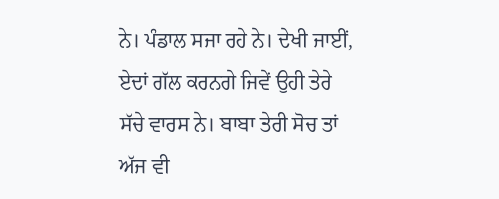ਨੇ। ਪੰਡਾਲ ਸਜਾ ਰਹੇ ਨੇ। ਦੇਖੀ ਜਾਈਂ, ਏਦਾਂ ਗੱਲ ਕਰਨਗੇ ਜਿਵੇਂ ਉਹੀ ਤੇਰੇ ਸੱਚੇ ਵਾਰਸ ਨੇ। ਬਾਬਾ ਤੇਰੀ ਸੋਚ ਤਾਂ ਅੱਜ ਵੀ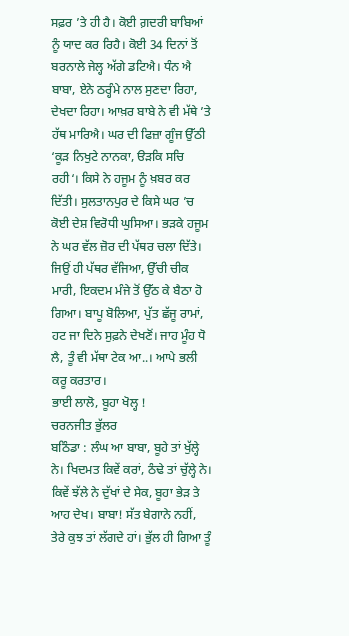ਸਫ਼ਰ ’ਤੇ ਹੀ ਹੈ। ਕੋਈ ਗ਼ਦਰੀ ਬਾਬਿਆਂ ਨੂੰ ਯਾਦ ਕਰ ਰਿਹੈ। ਕੋਈ 34 ਦਿਨਾਂ ਤੋਂ ਬਰਨਾਲੇ ਜੇਲ੍ਹ ਅੱਗੇ ਡਟਿਐ। ਧੰਨ ਐ ਬਾਬਾ, ਏਨੇ ਠਰ੍ਹੰਮੇ ਨਾਲ ਸੁਣਦਾ ਰਿਹਾ, ਦੇਖਦਾ ਰਿਹਾ। ਆਖ਼ਰ ਬਾਬੇ ਨੇ ਵੀ ਮੱਥੇ ’ਤੇ ਹੱਥ ਮਾਰਿਐ। ਘਰ ਦੀ ਫਿਜ਼ਾ ਗੂੰਜ ਉੱਠੀ ‘ਕੂੜ ਨਿਖੁਟੇ ਨਾਨਕਾ, ੳੜਕਿ ਸਚਿ ਰਹੀ‘। ਕਿਸੇ ਨੇ ਹਜੂਮ ਨੂੰ ਖ਼ਬਰ ਕਰ ਦਿੱਤੀ। ਸੁਲਤਾਨਪੁਰ ਦੇ ਕਿਸੇ ਘਰ ’ਚ ਕੋਈ ਦੇਸ਼ ਵਿਰੋਧੀ ਘੁਸਿਆ। ਭੜਕੇ ਹਜੂਮ ਨੇ ਘਰ ਵੱਲ ਜ਼ੋਰ ਦੀ ਪੱਥਰ ਚਲਾ ਦਿੱਤੇ। ਜਿਉਂ ਹੀ ਪੱਥਰ ਵੱਜਿਆ, ਉੱਚੀ ਚੀਕ ਮਾਰੀ, ਇਕਦਮ ਮੰਜੇ ਤੋਂ ਉੱਠ ਕੇ ਬੈਠਾ ਹੋ ਗਿਆ। ਬਾਪੂ ਬੋਲਿਆ, ਪੁੱਤ ਛੱਜੂ ਰਾਮਾਂ, ਹਟ ਜਾ ਦਿਨੇ ਸੁਫ਼ਨੇ ਦੇਖਣੋਂ। ਜਾਹ ਮੂੰਹ ਧੋ ਲੈ, ਤੂੰ ਵੀ ਮੱਥਾ ਟੇਕ ਆ..। ਆਪੇ ਭਲੀ ਕਰੂ ਕਰਤਾਰ।
ਭਾਈ ਲਾਲੋ, ਬੂਹਾ ਖੋਲ੍ਹ !
ਚਰਨਜੀਤ ਭੁੱਲਰ
ਬਠਿੰਡਾ : ਲੰਘ ਆ ਬਾਬਾ, ਬੂਹੇ ਤਾਂ ਖੁੱਲ੍ਹੇ ਨੇ। ਖਿਦਮਤ ਕਿਵੇਂ ਕਰਾਂ, ਠੰਢੇ ਤਾਂ ਚੁੱਲ੍ਹੇ ਨੇ। ਕਿਵੇਂ ਝੱਲੇ ਨੇ ਦੁੱਖਾਂ ਦੇ ਸੇਕ, ਬੂਹਾ ਭੇੜ ਤੇ ਆਹ ਦੇਖ। ਬਾਬਾ! ਸੱਤ ਬੇਗਾਨੇ ਨਹੀਂ, ਤੇਰੇ ਕੁਝ ਤਾਂ ਲੱਗਦੇ ਹਾਂ। ਭੁੱਲ ਹੀ ਗਿਆ ਤੂੰ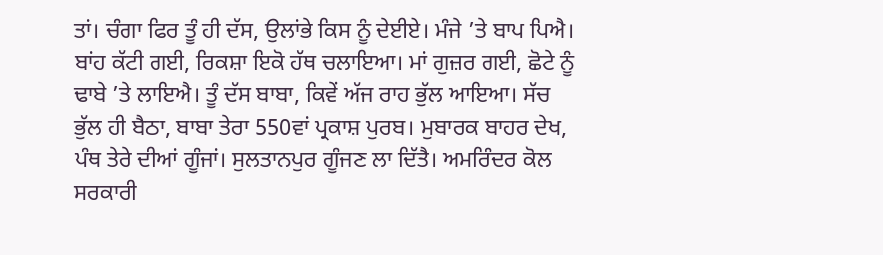ਤਾਂ। ਚੰਗਾ ਫਿਰ ਤੂੰ ਹੀ ਦੱਸ, ਉਲਾਂਭੇ ਕਿਸ ਨੂੰ ਦੇਈਏ। ਮੰਜੇ ’ਤੇ ਬਾਪ ਪਿਐ। ਬਾਂਹ ਕੱਟੀ ਗਈ, ਰਿਕਸ਼ਾ ਇਕੋ ਹੱਥ ਚਲਾਇਆ। ਮਾਂ ਗੁਜ਼ਰ ਗਈ, ਛੋਟੇ ਨੂੰ ਢਾਬੇ ’ਤੇ ਲਾਇਐ। ਤੂੰ ਦੱਸ ਬਾਬਾ, ਕਿਵੇਂ ਅੱਜ ਰਾਹ ਭੁੱਲ ਆਇਆ। ਸੱਚ ਭੁੱਲ ਹੀ ਬੈਠਾ, ਬਾਬਾ ਤੇਰਾ 550ਵਾਂ ਪ੍ਰਕਾਸ਼ ਪੁਰਬ। ਮੁਬਾਰਕ ਬਾਹਰ ਦੇਖ, ਪੰਥ ਤੇਰੇ ਦੀਆਂ ਗੂੰਜਾਂ। ਸੁਲਤਾਨਪੁਰ ਗੂੰਜਣ ਲਾ ਦਿੱਤੈ। ਅਮਰਿੰਦਰ ਕੋਲ ਸਰਕਾਰੀ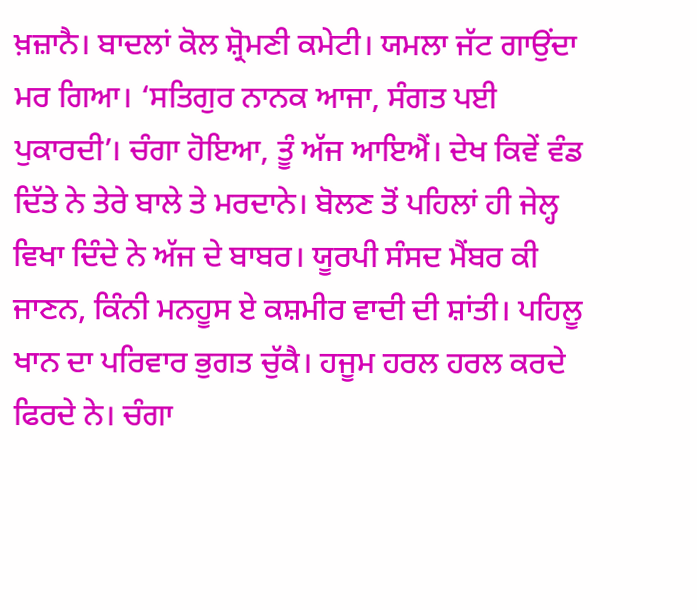ਖ਼ਜ਼ਾਨੈ। ਬਾਦਲਾਂ ਕੋਲ ਸ਼੍ਰੋਮਣੀ ਕਮੇਟੀ। ਯਮਲਾ ਜੱਟ ਗਾਉਂਦਾ ਮਰ ਗਿਆ। ‘ਸਤਿਗੁਰ ਨਾਨਕ ਆਜਾ, ਸੰਗਤ ਪਈ ਪੁਕਾਰਦੀ’। ਚੰਗਾ ਹੋਇਆ, ਤੂੰ ਅੱਜ ਆਇਐਂ। ਦੇਖ ਕਿਵੇਂ ਵੰਡ ਦਿੱਤੇ ਨੇ ਤੇਰੇ ਬਾਲੇ ਤੇ ਮਰਦਾਨੇ। ਬੋਲਣ ਤੋਂ ਪਹਿਲਾਂ ਹੀ ਜੇਲ੍ਹ ਵਿਖਾ ਦਿੰਦੇ ਨੇ ਅੱਜ ਦੇ ਬਾਬਰ। ਯੂਰਪੀ ਸੰਸਦ ਮੈਂਬਰ ਕੀ ਜਾਣਨ, ਕਿੰਨੀ ਮਨਹੂਸ ਏ ਕਸ਼ਮੀਰ ਵਾਦੀ ਦੀ ਸ਼ਾਂਤੀ। ਪਹਿਲੂ ਖਾਨ ਦਾ ਪਰਿਵਾਰ ਭੁਗਤ ਚੁੱਕੈ। ਹਜੂਮ ਹਰਲ ਹਰਲ ਕਰਦੇ ਫਿਰਦੇ ਨੇ। ਚੰਗਾ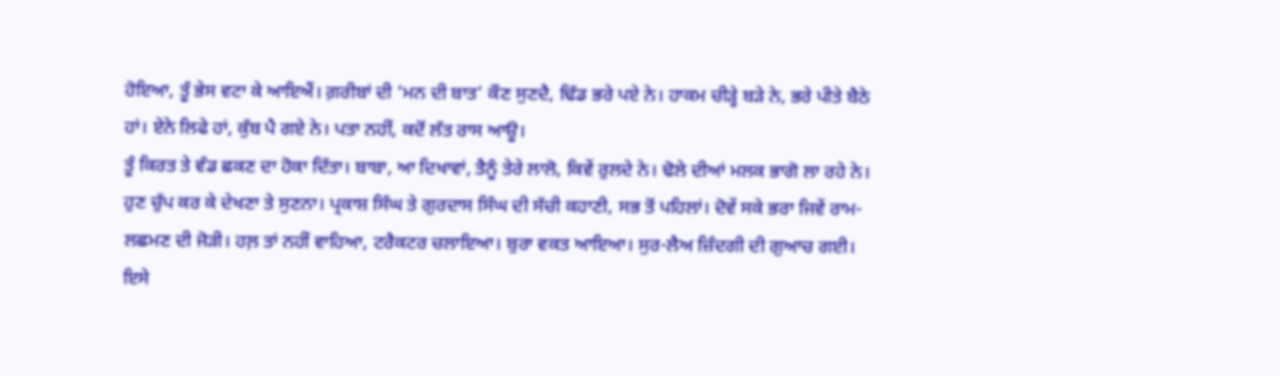ਹੋਇਆ, ਤੂੰ ਭੇਸ ਵਟਾ ਕੇ ਆਇਐਂ। ਗ਼ਰੀਬਾਂ ਦੀ ‘ਮਨ ਦੀ ਬਾਤ’ ਕੌਣ ਸੁਣਦੈ, ਢਿੱਡ ਭਰੇ ਪਏ ਨੇ। ਹਾਕਮ ਚੀੜ੍ਹੇ ਬੜੇ ਨੇ, ਭਰੇ ਪੀਤੇ ਬੈਠੇ ਹਾਂ। ਏਨੇ ਲਿਫੇ ਹਾਂ, ਕੁੱਬ ਪੈ ਗਏ ਨੇ। ਪਤਾ ਨਹੀਂ, ਕਦੋਂ ਲੱਤ ਰਾਸ ਆਊ।
ਤੂੰ ਕਿਰਤ ਤੇ ਵੰਡ ਛਕਣ ਦਾ ਹੋਕਾ ਦਿੱਤਾ। ਬਾਬਾ, ਆ ਦਿਖਾਵਾਂ, ਤੈਨੂੰ ਤੇਰੇ ਲਾਲੋ, ਕਿਵੇਂ ਰੁਲਦੇ ਨੇ। ਢੋਲੇ ਦੀਆਂ ਮਲਕ ਭਾਗੋ ਲਾ ਰਹੇ ਨੇ। ਹੁਣ ਚੁੱਪ ਕਰ ਕੇ ਦੇਖਣਾ ਤੇ ਸੁਣਨਾ। ਪ੍ਰਕਾਸ਼ ਸਿੰਘ ਤੇ ਗੁਰਦਾਸ ਸਿੰਘ ਦੀ ਸੱਚੀ ਕਹਾਣੀ, ਸਭ ਤੋਂ ਪਹਿਲਾਂ। ਦੋਵੇਂ ਸਕੇ ਭਰਾ ਜਿਵੇਂ ਰਾਮ-ਲਛਮਣ ਦੀ ਜੋੜੀ। ਹਲ਼ ਤਾਂ ਨਹੀਂ ਵਾਹਿਆ, ਟਰੈਕਟਰ ਚਲਾਇਆ। ਬੁਰਾ ਵਕਤ ਆਇਆ। ਸੁਰ-ਲੈਅ ਜ਼ਿੰਦਗੀ ਦੀ ਗੁਆਚ ਗਈ। ਇਸੇ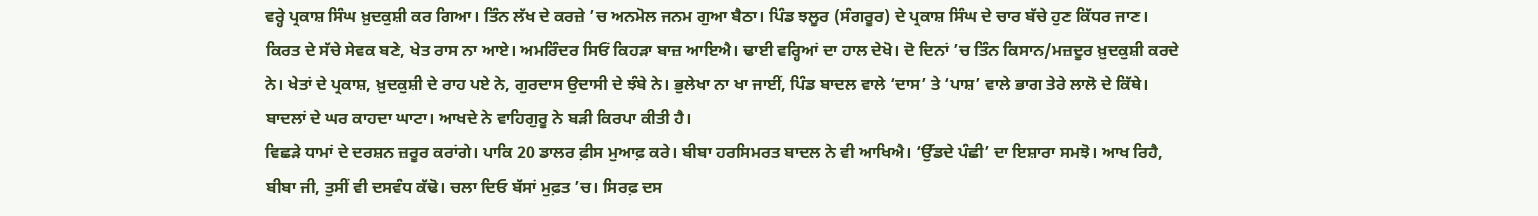ਵਰ੍ਹੇ ਪ੍ਰਕਾਸ਼ ਸਿੰਘ ਖ਼ੁਦਕੁਸ਼ੀ ਕਰ ਗਿਆ। ਤਿੰਨ ਲੱਖ ਦੇ ਕਰਜ਼ੇ ’ਚ ਅਨਮੋਲ ਜਨਮ ਗੁਆ ਬੈਠਾ। ਪਿੰਡ ਝਲੂਰ (ਸੰਗਰੂਰ) ਦੇ ਪ੍ਰਕਾਸ਼ ਸਿੰਘ ਦੇ ਚਾਰ ਬੱਚੇ ਹੁਣ ਕਿੱਧਰ ਜਾਣ। ਕਿਰਤ ਦੇ ਸੱਚੇ ਸੇਵਕ ਬਣੇ, ਖੇਤ ਰਾਸ ਨਾ ਆਏ। ਅਮਰਿੰਦਰ ਸਿਓਂ ਕਿਹੜਾ ਬਾਜ਼ ਆਇਐ। ਢਾਈ ਵਰ੍ਹਿਆਂ ਦਾ ਹਾਲ ਦੇਖੋ। ਦੋ ਦਿਨਾਂ ’ਚ ਤਿੰਨ ਕਿਸਾਨ/ਮਜ਼ਦੂਰ ਖ਼ੁਦਕੁਸ਼ੀ ਕਰਦੇ ਨੇ। ਖੇਤਾਂ ਦੇ ਪ੍ਰਕਾਸ਼, ਖ਼ੁਦਕੁਸ਼ੀ ਦੇ ਰਾਹ ਪਏ ਨੇ, ਗੁਰਦਾਸ ਉਦਾਸੀ ਦੇ ਝੰਬੇ ਨੇ। ਭੁਲੇਖਾ ਨਾ ਖਾ ਜਾਈਂ, ਪਿੰਡ ਬਾਦਲ ਵਾਲੇ ‘ਦਾਸ’ ਤੇ ‘ਪਾਸ਼’ ਵਾਲੇ ਭਾਗ ਤੇਰੇ ਲਾਲੋ ਦੇ ਕਿੱਥੇ। ਬਾਦਲਾਂ ਦੇ ਘਰ ਕਾਹਦਾ ਘਾਟਾ। ਆਖਦੇ ਨੇ ਵਾਹਿਗੁਰੂ ਨੇ ਬੜੀ ਕਿਰਪਾ ਕੀਤੀ ਹੈ।
ਵਿਛੜੇ ਧਾਮਾਂ ਦੇ ਦਰਸ਼ਨ ਜ਼ਰੂਰ ਕਰਾਂਗੇ। ਪਾਕਿ 20 ਡਾਲਰ ਫ਼ੀਸ ਮੁਆਫ਼ ਕਰੇ। ਬੀਬਾ ਹਰਸਿਮਰਤ ਬਾਦਲ ਨੇ ਵੀ ਆਖਿਐ। ‘ਉੱਡਦੇ ਪੰਛੀ’ ਦਾ ਇਸ਼ਾਰਾ ਸਮਝੋ। ਆਖ ਰਿਹੈ, ਬੀਬਾ ਜੀ, ਤੁਸੀਂ ਵੀ ਦਸਵੰਧ ਕੱਢੋ। ਚਲਾ ਦਿਓ ਬੱਸਾਂ ਮੁਫ਼ਤ ’ਚ। ਸਿਰਫ਼ ਦਸ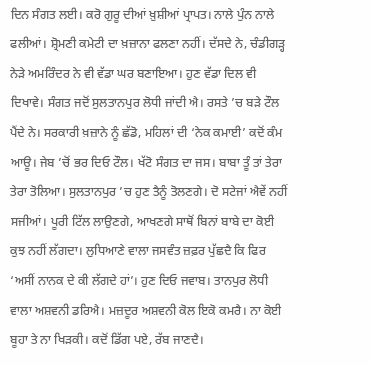ਦਿਨ ਸੰਗਤ ਲਈ। ਕਰੋ ਗੁਰੂ ਦੀਆਂ ਖ਼ੁਸ਼ੀਆਂ ਪ੍ਰਾਪਤ। ਨਾਲੇ ਪੁੰਨ ਨਾਲੇ ਫਲੀਆਂ। ਸ਼੍ਰੋਮਣੀ ਕਮੇਟੀ ਦਾ ਖ਼ਜ਼ਾਨਾ ਫਲਣਾ ਨਹੀਂ। ਦੱਸਦੇ ਨੇ, ਚੰਡੀਗੜ੍ਹ ਨੇੜੇ ਅਮਰਿੰਦਰ ਨੇ ਵੀ ਵੱਡਾ ਘਰ ਬਣਾਇਆ। ਹੁਣ ਵੱਡਾ ਦਿਲ ਵੀ ਦਿਖਾਵੇ। ਸੰਗਤ ਜਦੋਂ ਸੁਲਤਾਨਪੁਰ ਲੋਧੀ ਜਾਂਦੀ ਐ। ਰਸਤੇ ’ਚ ਬੜੇ ਟੌਲ ਪੈਂਦੇ ਨੇ। ਸਰਕਾਰੀ ਖ਼ਜ਼ਾਨੇ ਨੂੰ ਛੱਡੋ, ਮਹਿਲਾਂ ਦੀ ‘ਨੇਕ ਕਮਾਈ’ ਕਦੋਂ ਕੰਮ ਆਊ। ਜੇਬ ’ਚੋਂ ਭਰ ਦਿਓ ਟੌਲ। ਖੱਟੋ ਸੰਗਤ ਦਾ ਜਸ। ਬਾਬਾ ਤੂੰ ਤਾਂ ਤੇਰਾ ਤੇਰਾ ਤੋਲਿਆ। ਸੁਲਤਾਨਪੁਰ ’ਚ ਹੁਣ ਤੈਨੂੰ ਤੋਲਣਗੇ। ਦੋ ਸਟੇਜਾਂ ਐਵੇਂ ਨਹੀਂ ਸਜੀਆਂ। ਪੂਰੀ ਟਿੱਲ ਲਾਉਣਗੇ, ਆਖਣਗੇ ਸਾਥੋਂ ਬਿਨਾਂ ਬਾਬੇ ਦਾ ਕੋਈ ਕੁਝ ਨਹੀਂ ਲੱਗਦਾ। ਲੁਧਿਆਣੇ ਵਾਲਾ ਜਸਵੰਤ ਜ਼ਫ਼ਰ ਪੁੱਛਦੈ ਕਿ ਫਿਰ ‘ਅਸੀਂ ਨਾਨਕ ਦੇ ਕੀ ਲੱਗਦੇ ਹਾਂ’। ਹੁਣ ਦਿਓ ਜਵਾਬ। ਤਾਨਪੁਰ ਲੋਧੀ ਵਾਲਾ ਅਸ਼ਵਨੀ ਡਰਿਐ। ਮਜ਼ਦੂਰ ਅਸ਼ਵਨੀ ਕੋਲ ਇਕੋ ਕਮਰੈ। ਨਾ ਕੋਈ ਬੂਹਾ ਤੇ ਨਾ ਖਿੜਕੀ। ਕਦੋਂ ਡਿੱਗ ਪਏ, ਰੱਬ ਜਾਣਦੈ।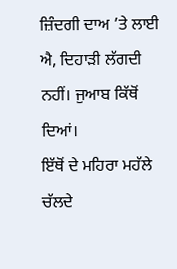ਜ਼ਿੰਦਗੀ ਦਾਅ ’ਤੇ ਲਾਈ ਐ, ਦਿਹਾੜੀ ਲੱਗਦੀ ਨਹੀਂ। ਜੁਆਬ ਕਿੱਥੋਂ ਦਿਆਂ।
ਇੱਥੋਂ ਦੇ ਮਹਿਰਾ ਮਹੱਲੇ ਚੱਲਦੇ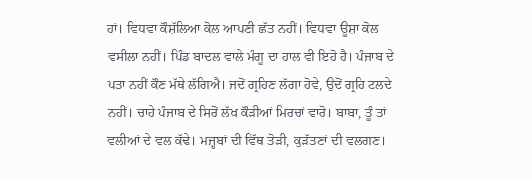ਹਾਂ। ਵਿਧਵਾ ਕੌਸ਼ੱਲਿਆ ਕੋਲ ਆਪਣੀ ਛੱਤ ਨਹੀਂ। ਵਿਧਵਾ ਊਸ਼ਾ ਕੋਲ ਵਸੀਲਾ ਨਹੀਂ। ਪਿੰਡ ਬਾਦਲ ਵਾਲੇ ਮੰਗੂ ਦਾ ਹਾਲ ਵੀ ਇਹੋ ਹੈ। ਪੰਜਾਬ ਦੇ ਪਤਾ ਨਹੀਂ ਕੌਣ ਮੱਥੇ ਲੱਗਿਐ। ਜਦੋਂ ਗ੍ਰਹਿਣ ਲੱਗਾ ਹੋਵੇ, ਉਦੋਂ ਗ੍ਰਹਿ ਟਲਦੇ ਨਹੀਂ। ਚਾਹੇ ਪੰਜਾਬ ਦੇ ਸਿਰੋਂ ਲੱਖ ਕੌੜੀਆਂ ਮਿਰਚਾਂ ਵਾਰੋ। ਬਾਬਾ, ਤੂੰ ਤਾਂ ਵਲੀਆਂ ਦੇ ਵਲ ਕੱਢੇ। ਮਜ਼੍ਹਬਾਂ ਦੀ ਵਿੱਥ ਤੋੜੀ, ਕੁੜੱਤਣਾਂ ਦੀ ਵਲਗਣ।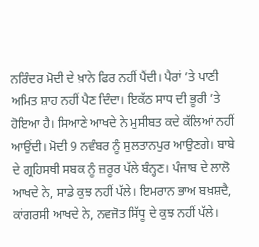ਨਰਿੰਦਰ ਮੋਦੀ ਦੇ ਖ਼ਾਨੇ ਫਿਰ ਨਹੀਂ ਪੈਂਦੀ। ਪੈਰਾਂ ’ਤੇ ਪਾਣੀ ਅਮਿਤ ਸ਼ਾਹ ਨਹੀਂ ਪੈਣ ਦਿੰਦਾ। ਇਕੱਠ ਸਾਧ ਦੀ ਭੂਰੀ ’ਤੇ ਹੋਇਆ ਹੈ। ਸਿਆਣੇ ਆਖਦੇ ਨੇ ਮੁਸੀਬਤ ਕਦੇ ਕੱਲਿਆਂ ਨਹੀਂ ਆਉਂਦੀ। ਮੋਦੀ 9 ਨਵੰਬਰ ਨੂੰ ਸੁਲਤਾਨਪੁਰ ਆਉਣਗੇ। ਬਾਬੇ ਦੇ ਗ੍ਰਹਿਸਥੀ ਸਬਕ ਨੂੰ ਜ਼ਰੂਰ ਪੱਲੇ ਬੰਨ੍ਹਣ। ਪੰਜਾਬ ਦੇ ਲਾਲੋ ਆਖਦੇ ਨੇ, ਸਾਡੇ ਕੁਝ ਨਹੀਂ ਪੱਲੇ। ਇਮਰਾਨ ਭਾਅ ਬਖ਼ਸ਼ਦੈ, ਕਾਂਗਰਸੀ ਆਖਦੇ ਨੇ, ਨਵਜੋਤ ਸਿੱਧੂ ਦੇ ਕੁਝ ਨਹੀਂ ਪੱਲੇ।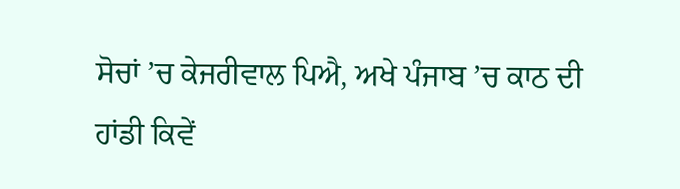ਸੋਚਾਂ ’ਚ ਕੇਜਰੀਵਾਲ ਪਿਐ, ਅਖੇ ਪੰਜਾਬ ’ਚ ਕਾਠ ਦੀ ਹਾਂਡੀ ਕਿਵੇਂ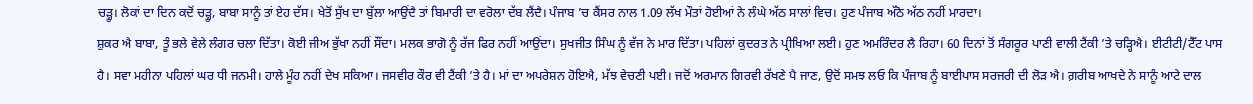ਚੜ੍ਹੂ। ਲੋਕਾਂ ਦਾ ਦਿਨ ਕਦੋਂ ਚੜ੍ਹੂ, ਬਾਬਾ ਸਾਨੂੰ ਤਾਂ ਏਹ ਦੱਸ। ਖੇਤੋਂ ਸੁੱਖ ਦਾ ਬੁੱਲਾ ਆਉਂਦੈ ਤਾਂ ਬਿਮਾਰੀ ਦਾ ਵਰੋਲਾ ਦੱਬ ਲੈਂਦੈ। ਪੰਜਾਬ ’ਚ ਕੈਂਸਰ ਨਾਲ 1.09 ਲੱਖ ਮੌਤਾਂ ਹੋਈਆਂ ਨੇ ਲੰਘੇ ਅੱਠ ਸਾਲਾਂ ਵਿਚ। ਹੁਣ ਪੰਜਾਬ ਅੱਠੋ ਅੱਠ ਨਹੀਂ ਮਾਰਦਾ।
ਸ਼ੁਕਰ ਐ ਬਾਬਾ, ਤੂੰ ਭਲੇ ਵੇਲੇ ਲੰਗਰ ਚਲਾ ਦਿੱਤਾ। ਕੋਈ ਜੀਅ ਭੁੱਖਾ ਨਹੀਂ ਸੌਂਦਾ। ਮਲਕ ਭਾਗੋ ਨੂੰ ਰੱਜ ਫਿਰ ਨਹੀਂ ਆਉਂਦਾ। ਸੁਖਜੀਤ ਸਿੰਘ ਨੂੰ ਵੱਜ ਨੇ ਮਾਰ ਦਿੱਤਾ। ਪਹਿਲਾਂ ਕੁਦਰਤ ਨੇ ਪ੍ਰੀਖਿਆ ਲਈ। ਹੁਣ ਅਮਰਿੰਦਰ ਲੈ ਰਿਹਾ। 60 ਦਿਨਾਂ ਤੋਂ ਸੰਗਰੂਰ ਪਾਣੀ ਵਾਲੀ ਟੈਂਕੀ ’ਤੇ ਚੜ੍ਹਿਐ। ਈਟੀਟੀ/ਟੈੱਟ ਪਾਸ ਹੈ। ਸਵਾ ਮਹੀਨਾ ਪਹਿਲਾਂ ਘਰ ਧੀ ਜਨਮੀ। ਹਾਲੇ ਮੂੰਹ ਨਹੀਂ ਦੇਖ ਸਕਿਆ। ਜਸਵੀਰ ਕੌਰ ਵੀ ਟੈਂਕੀ ’ਤੇ ਹੈ। ਮਾਂ ਦਾ ਅਪਰੇਸ਼ਨ ਹੋਇਐ, ਮੱਝ ਵੇਚਣੀ ਪਈ। ਜਦੋਂ ਅਰਮਾਨ ਗਿਰਵੀ ਰੱਖਣੇ ਪੈ ਜਾਣ, ਉਦੋਂ ਸਮਝ ਲਓ ਕਿ ਪੰਜਾਬ ਨੂੰ ਬਾਈਪਾਸ ਸਰਜਰੀ ਦੀ ਲੋੜ ਐ। ਗ਼ਰੀਬ ਆਖਦੇ ਨੇ ਸਾਨੂੰ ਆਟੇ ਦਾਲ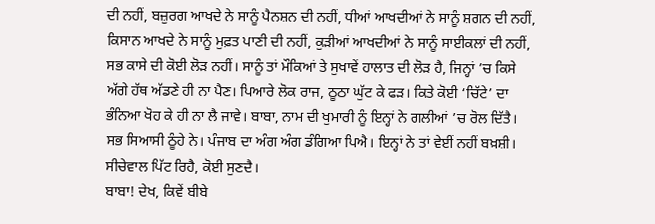ਦੀ ਨਹੀਂ, ਬਜ਼ੁਰਗ ਆਖਦੇ ਨੇ ਸਾਨੂੰ ਪੈਨਸ਼ਨ ਦੀ ਨਹੀਂ, ਧੀਆਂ ਆਖਦੀਆਂ ਨੇ ਸਾਨੂੰ ਸ਼ਗਨ ਦੀ ਨਹੀਂ, ਕਿਸਾਨ ਆਖਦੇ ਨੇ ਸਾਨੂੰ ਮੁਫ਼ਤ ਪਾਣੀ ਦੀ ਨਹੀਂ, ਕੁੜੀਆਂ ਆਖਦੀਆਂ ਨੇ ਸਾਨੂੰ ਸਾਈਕਲਾਂ ਦੀ ਨਹੀਂ, ਸਭ ਕਾਸੇ ਦੀ ਕੋਈ ਲੋੜ ਨਹੀਂ। ਸਾਨੂੰ ਤਾਂ ਮੌਕਿਆਂ ਤੇ ਸੁਖਾਵੇਂ ਹਾਲਾਤ ਦੀ ਲੋੜ ਹੈ, ਜਿਨ੍ਹਾਂ ’ਚ ਕਿਸੇ ਅੱਗੇ ਹੱਥ ਅੱਡਣੇ ਹੀ ਨਾ ਪੈਣ। ਪਿਆਰੇ ਲੋਕ ਰਾਜ, ਠੂਠਾ ਘੁੱਟ ਕੇ ਫੜ। ਕਿਤੇ ਕੋਈ ‘ਚਿੱਟੇ’ ਦਾ ਭੰਨਿਆ ਖੋਹ ਕੇ ਹੀ ਨਾ ਲੈ ਜਾਵੇ। ਬਾਬਾ, ਨਾਮ ਦੀ ਖੁਮਾਰੀ ਨੂੰ ਇਨ੍ਹਾਂ ਨੇ ਗਲੀਆਂ ’ਚ ਰੋਲ ਦਿੱਤੈ। ਸਭ ਸਿਆਸੀ ਠੂੰਹੇ ਨੇ। ਪੰਜਾਬ ਦਾ ਅੰਗ ਅੰਗ ਡੰਗਿਆ ਪਿਐ। ਇਨ੍ਹਾਂ ਨੇ ਤਾਂ ਵੇਈਂ ਨਹੀਂ ਬਖ਼ਸ਼ੀ। ਸੀਚੇਵਾਲ ਪਿੱਟ ਰਿਹੈ, ਕੋਈ ਸੁਣਦੈ।
ਬਾਬਾ! ਦੇਖ, ਕਿਵੇਂ ਬੀਬੇ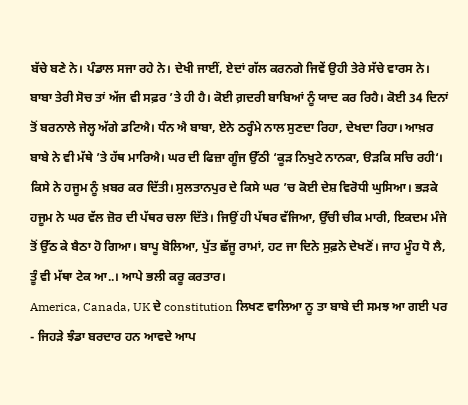ਬੱਚੇ ਬਣੇ ਨੇ। ਪੰਡਾਲ ਸਜਾ ਰਹੇ ਨੇ। ਦੇਖੀ ਜਾਈਂ, ਏਦਾਂ ਗੱਲ ਕਰਨਗੇ ਜਿਵੇਂ ਉਹੀ ਤੇਰੇ ਸੱਚੇ ਵਾਰਸ ਨੇ। ਬਾਬਾ ਤੇਰੀ ਸੋਚ ਤਾਂ ਅੱਜ ਵੀ ਸਫ਼ਰ ’ਤੇ ਹੀ ਹੈ। ਕੋਈ ਗ਼ਦਰੀ ਬਾਬਿਆਂ ਨੂੰ ਯਾਦ ਕਰ ਰਿਹੈ। ਕੋਈ 34 ਦਿਨਾਂ ਤੋਂ ਬਰਨਾਲੇ ਜੇਲ੍ਹ ਅੱਗੇ ਡਟਿਐ। ਧੰਨ ਐ ਬਾਬਾ, ਏਨੇ ਠਰ੍ਹੰਮੇ ਨਾਲ ਸੁਣਦਾ ਰਿਹਾ, ਦੇਖਦਾ ਰਿਹਾ। ਆਖ਼ਰ ਬਾਬੇ ਨੇ ਵੀ ਮੱਥੇ ’ਤੇ ਹੱਥ ਮਾਰਿਐ। ਘਰ ਦੀ ਫਿਜ਼ਾ ਗੂੰਜ ਉੱਠੀ ‘ਕੂੜ ਨਿਖੁਟੇ ਨਾਨਕਾ, ੳੜਕਿ ਸਚਿ ਰਹੀ‘। ਕਿਸੇ ਨੇ ਹਜੂਮ ਨੂੰ ਖ਼ਬਰ ਕਰ ਦਿੱਤੀ। ਸੁਲਤਾਨਪੁਰ ਦੇ ਕਿਸੇ ਘਰ ’ਚ ਕੋਈ ਦੇਸ਼ ਵਿਰੋਧੀ ਘੁਸਿਆ। ਭੜਕੇ ਹਜੂਮ ਨੇ ਘਰ ਵੱਲ ਜ਼ੋਰ ਦੀ ਪੱਥਰ ਚਲਾ ਦਿੱਤੇ। ਜਿਉਂ ਹੀ ਪੱਥਰ ਵੱਜਿਆ, ਉੱਚੀ ਚੀਕ ਮਾਰੀ, ਇਕਦਮ ਮੰਜੇ ਤੋਂ ਉੱਠ ਕੇ ਬੈਠਾ ਹੋ ਗਿਆ। ਬਾਪੂ ਬੋਲਿਆ, ਪੁੱਤ ਛੱਜੂ ਰਾਮਾਂ, ਹਟ ਜਾ ਦਿਨੇ ਸੁਫ਼ਨੇ ਦੇਖਣੋਂ। ਜਾਹ ਮੂੰਹ ਧੋ ਲੈ, ਤੂੰ ਵੀ ਮੱਥਾ ਟੇਕ ਆ..। ਆਪੇ ਭਲੀ ਕਰੂ ਕਰਤਾਰ।
America, Canada, UK ਦੇ constitution ਲਿਖਣ ਵਾਲਿਆ ਨੂ ਤਾ ਬਾਬੇ ਦੀ ਸਮਝ ਆ ਗਈ ਪਰ - ਜਿਹੜੇ ਝੰਡਾ ਬਰਦਾਰ ਹਨ ਆਵਦੇ ਆਪ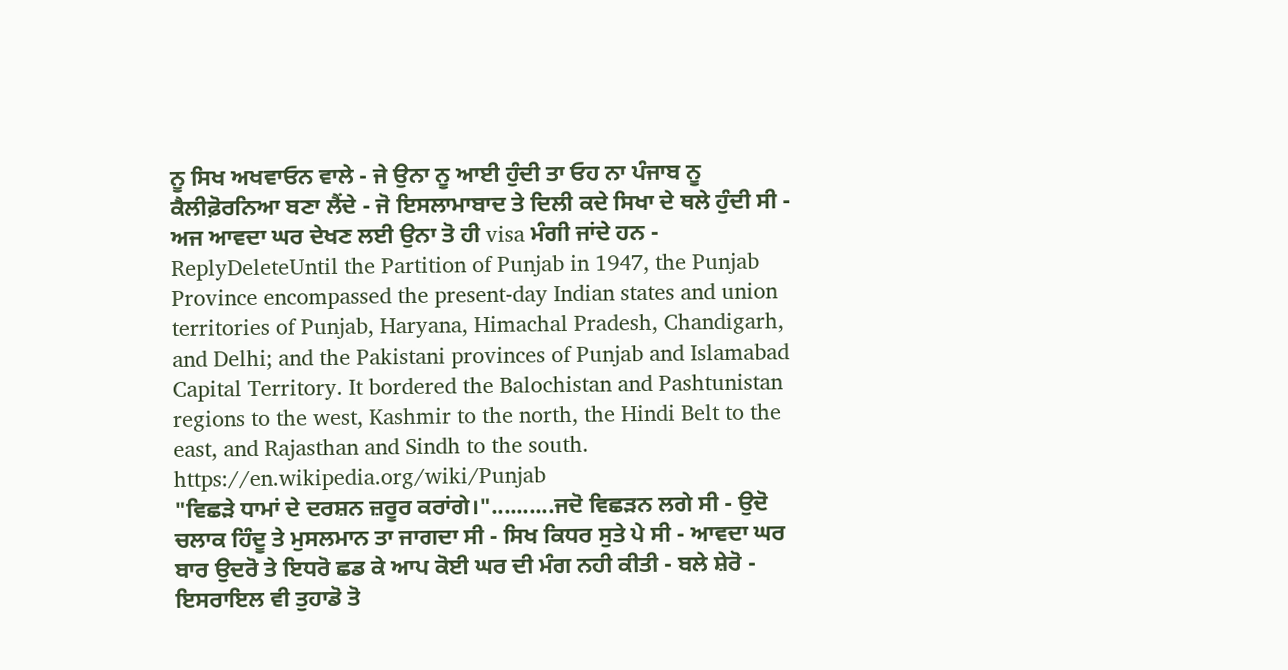ਨੂ ਸਿਖ ਅਖਵਾਓਨ ਵਾਲੇ - ਜੇ ਉਨਾ ਨੂ ਆਈ ਹੁੰਦੀ ਤਾ ਓਹ ਨਾ ਪੰਜਾਬ ਨੂ ਕੈਲੀਫ਼ੋਰਨਿਆ ਬਣਾ ਲੈਂਦੇ - ਜੋ ਇਸਲਾਮਾਬਾਦ ਤੇ ਦਿਲੀ ਕਦੇ ਸਿਖਾ ਦੇ ਥਲੇ ਹੁੰਦੀ ਸੀ - ਅਜ ਆਵਦਾ ਘਰ ਦੇਖਣ ਲਈ ਉਨਾ ਤੋ ਹੀ visa ਮੰਗੀ ਜਾਂਦੇ ਹਨ -
ReplyDeleteUntil the Partition of Punjab in 1947, the Punjab Province encompassed the present-day Indian states and union territories of Punjab, Haryana, Himachal Pradesh, Chandigarh, and Delhi; and the Pakistani provinces of Punjab and Islamabad Capital Territory. It bordered the Balochistan and Pashtunistan regions to the west, Kashmir to the north, the Hindi Belt to the east, and Rajasthan and Sindh to the south.
https://en.wikipedia.org/wiki/Punjab
"ਵਿਛੜੇ ਧਾਮਾਂ ਦੇ ਦਰਸ਼ਨ ਜ਼ਰੂਰ ਕਰਾਂਗੇ।"..........ਜਦੋ ਵਿਛੜਨ ਲਗੇ ਸੀ - ਉਦੋ ਚਲਾਕ ਹਿੰਦੂ ਤੇ ਮੁਸਲਮਾਨ ਤਾ ਜਾਗਦਾ ਸੀ - ਸਿਖ ਕਿਧਰ ਸੁਤੇ ਪੇ ਸੀ - ਆਵਦਾ ਘਰ ਬਾਰ ਉਦਰੋ ਤੇ ਇਧਰੋ ਛਡ ਕੇ ਆਪ ਕੋਈ ਘਰ ਦੀ ਮੰਗ ਨਹੀ ਕੀਤੀ - ਬਲੇ ਸ਼ੇਰੋ - ਇਸਰਾਇਲ ਵੀ ਤੁਹਾਡੋ ਤੋ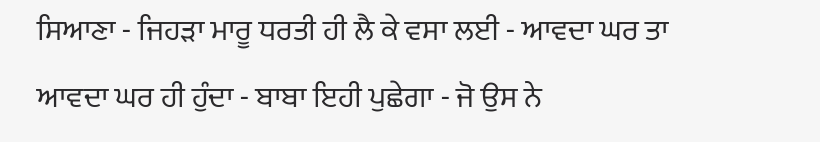ਸਿਆਣਾ - ਜਿਹੜਾ ਮਾਰੂ ਧਰਤੀ ਹੀ ਲੈ ਕੇ ਵਸਾ ਲਈ - ਆਵਦਾ ਘਰ ਤਾ ਆਵਦਾ ਘਰ ਹੀ ਹੁੰਦਾ - ਬਾਬਾ ਇਹੀ ਪੁਛੇਗਾ - ਜੋ ਉਸ ਨੇ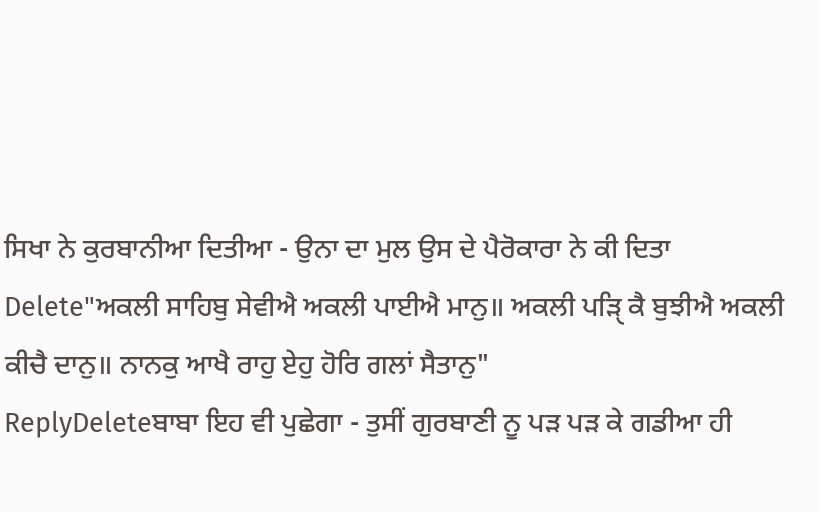ਸਿਖਾ ਨੇ ਕੁਰਬਾਨੀਆ ਦਿਤੀਆ - ਉਨਾ ਦਾ ਮੁਲ ਉਸ ਦੇ ਪੈਰੋਕਾਰਾ ਨੇ ਕੀ ਦਿਤਾ
Delete"ਅਕਲੀ ਸਾਹਿਬੁ ਸੇਵੀਐ ਅਕਲੀ ਪਾਈਐ ਮਾਨੁ॥ ਅਕਲੀ ਪੜਿੑ ਕੈ ਬੁਝੀਐ ਅਕਲੀ ਕੀਚੈ ਦਾਨੁ॥ ਨਾਨਕੁ ਆਖੈ ਰਾਹੁ ਏਹੁ ਹੋਰਿ ਗਲਾਂ ਸੈਤਾਨੁ"
ReplyDeleteਬਾਬਾ ਇਹ ਵੀ ਪੁਛੇਗਾ - ਤੁਸੀਂ ਗੁਰਬਾਣੀ ਨੂ ਪੜ ਪੜ ਕੇ ਗਡੀਆ ਹੀ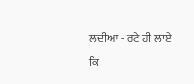ਲਦੀਆ - ਰਟੇ ਹੀ ਲਾਏ ਕਿ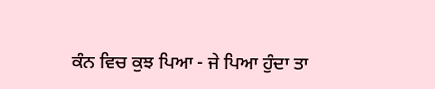ਕੰਨ ਵਿਚ ਕੁਝ ਪਿਆ - ਜੇ ਪਿਆ ਹੁੰਦਾ ਤਾ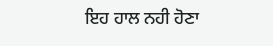ਇਹ ਹਾਲ ਨਹੀ ਹੋਣਾ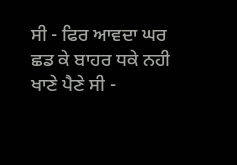ਸੀ - ਫਿਰ ਆਵਦਾ ਘਰ ਛਡ ਕੇ ਬਾਹਰ ਧਕੇ ਨਹੀ ਖਾਣੇ ਪੈਣੇ ਸੀ -